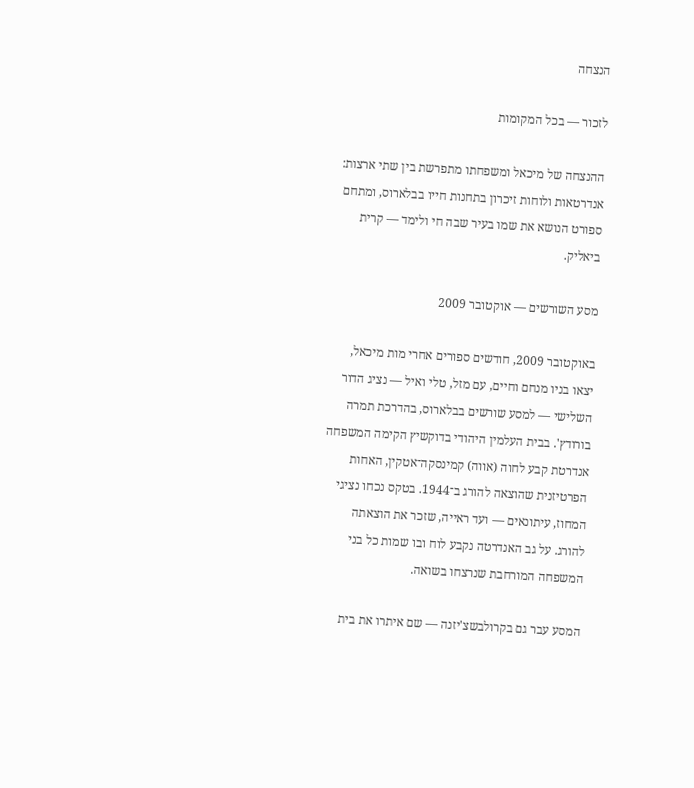הנצחה

לזכור — בכל המקומות

ההנצחה של מיכאל ומשפחתו מתפרשת בין שתי ארצות: אנדרטאות ולוחות זיכרון בתחנות חייו בבלארוס, ומתחם ספורט הנושא את שמו בעיר שבה חי ולימד — קרית ביאליק.

מסע השורשים — אוקטובר 2009

באוקטובר 2009, חודשים ספורים אחרי מות מיכאל, יצאו בניו מנחם וחיים, עם מזל, טלי ואיל — נציג הדור השלישי — למסע שורשים בבלארוס, בהדרכת תמרה בורודץ'. בבית העלמין היהודי בדוקשיץ הקימה המשפחה אנדרטת קבע לחוה (אווה) קמינסקה־אטקין, האחות הפרטיזנית שהוצאה להורג ב־1944. בטקס נכחו נציגי המחוז, עיתונאים — ועד ראייה, שזכר את הוצאתה להורג. על גב האנדרטה נקבע לוח ובו שמות כל בני המשפחה המורחבת שנרצחו בשואה.

המסע עבר גם בקרולבשצ'יזנה — שם איתרו את בית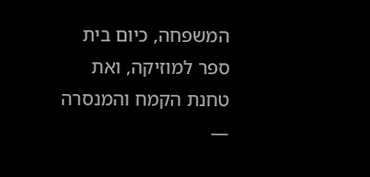המשפחה, כיום בית ספר למוזיקה, ואת טחנת הקמח והמנסרה —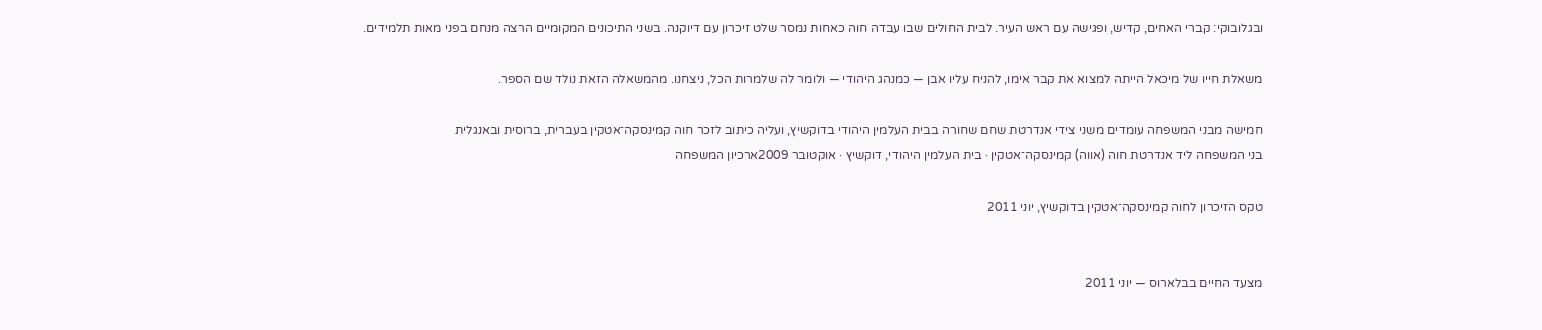ובגלובוקי: קברי האחים, קדיש, ופגישה עם ראש העיר. לבית החולים שבו עבדה חוה כאחות נמסר שלט זיכרון עם דיוקנה. בשני התיכונים המקומיים הרצה מנחם בפני מאות תלמידים.

משאלת חייו של מיכאל הייתה למצוא את קבר אימו, להניח עליו אבן — כמנהג היהודי — ולומר לה שלמרות הכל, ניצחנו. מהמשאלה הזאת נולד שם הספר.

חמישה מבני המשפחה עומדים משני צידי אנדרטת שחם שחורה בבית העלמין היהודי בדוקשיץ, ועליה כיתוב לזכר חוה קמינסקה־אטקין בעברית, ברוסית ובאנגלית
בני המשפחה ליד אנדרטת חוה (אווה) קמינסקה־אטקין · בית העלמין היהודי, דוקשיץ · אוקטובר 2009ארכיון המשפחה

טקס הזיכרון לחוה קמינסקה־אטקין בדוקשיץ, יוני 2011


מצעד החיים בבלארוס — יוני 2011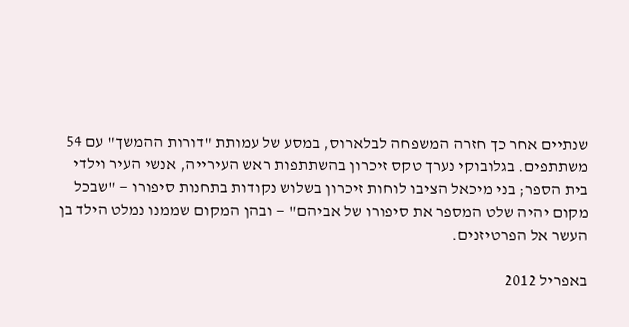שנתיים אחר כך חזרה המשפחה לבלארוס, במסע של עמותת "דורות ההמשך" עם 54 משתתפים. בגלובוקי נערך טקס זיכרון בהשתתפות ראש העירייה, אנשי העיר וילדי בית הספר; בני מיכאל הציבו לוחות זיכרון בשלוש נקודות בתחנות סיפורו — "שבכל מקום יהיה שלט המספר את סיפורו של אביהם" — ובהן המקום שממנו נמלט הילד בן העשר אל הפרטיזנים.

באפריל 2012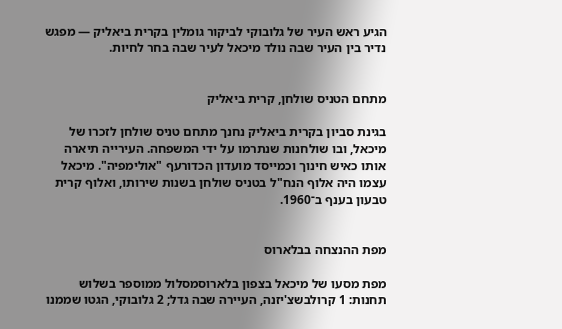הגיע ראש העיר של גלובוקי לביקור גומלין בקרית ביאליק — מפגש נדיר בין העיר שבה נולד מיכאל לעיר שבה בחר לחיות.


מתחם הטניס שולחן, קרית ביאליק

בגינת סביון בקרית ביאליק נחנך מתחם טניס שולחן לזכרו של מיכאל, ובו שולחנות שנתרמו על ידי המשפחה. העירייה תיארה אותו כאיש חינוך וכמייסד מועדון הכדורעף "אולימפיה". מיכאל עצמו היה אלוף הנח"ל בטניס שולחן בשנות שירותו, ואלוף קרית טבעון בענף ב־1960.


מפת ההנצחה בבלארוס

מפת מסעו של מיכאל בצפון בלארוסמסלול ממוספר בשלוש תחנות: 1 קרולבשצ'יזנה, העיירה שבה גדל; 2 גלובוקי, הגטו שממנו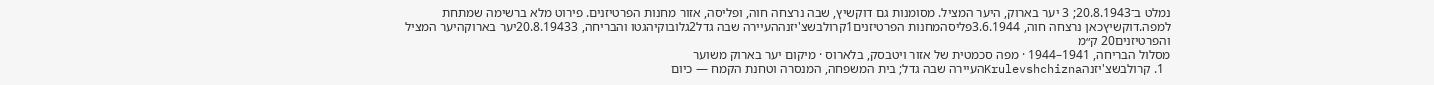נמלט ב־20.8.1943; 3 יער בארוק, היער המציל. מסומנות גם דוקשיץ, שבה נרצחה חוה, ופליסה, אזור מחנות הפרטיזנים. פירוט מלא ברשימה שמתחת למפה.דוקשיץכאן נרצחה חוה, 3.6.1944פליסהמחנות הפרטיזנים1קרולבשצ'יזנההעיירה שבה גדל2גלובוקיהגטו והבריחה, 20.8.19433יער בארוקהיער המציל והפרטיזנים20 ק״מ
מסלול הבריחה, 1941–1944 · מפה סכמטית של אזור ויטבסק, בלארוס · מיקום יער בארוק משוער
  1. קרולבשצ'יזנהKrulevshchiznaהעיירה שבה גדל; בית המשפחה, המנסרה וטחנת הקמח — כיום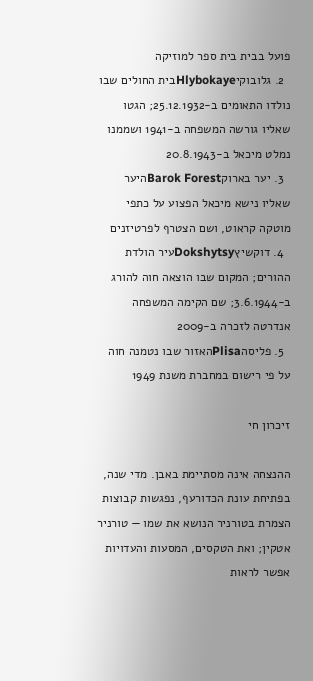פועל בבית בית ספר למוזיקה
  2. גלובוקיHlybokayeבית החולים שבו נולדו התאומים ב-25.12.1932; הגטו שאליו גורשה המשפחה ב-1941 ושממנו נמלט מיכאל ב-20.8.1943
  3. יער בארוקBarok Forestהיער שאליו נישא מיכאל הפצוע על כתפי מוטקה קראוט, ושם הצטרף לפרטיזנים
  4. דוקשיץDokshytsyעיר הולדת ההורים; המקום שבו הוצאה חוה להורג ב-3.6.1944; שם הקימה המשפחה אנדרטה לזכרה ב-2009
  5. פליסהPlisaהאזור שבו נטמנה חוה על פי רישום במחברת משנת 1949

זיכרון חי

ההנצחה אינה מסתיימת באבן. מדי שנה, בפתיחת עונת הכדורעף, נפגשות קבוצות הצמרת בטורניר הנושא את שמו — טורניר אטקין; ואת הטקסים, המסעות והעדויות אפשר לראות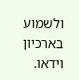ולשמוע בארכיון וידאו.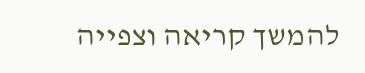להמשך קריאה וצפייה